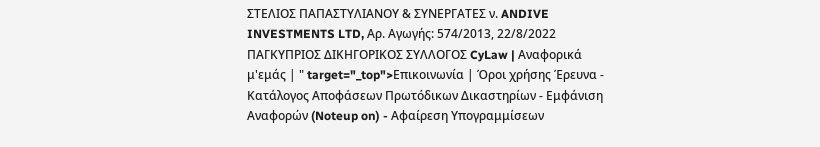ΣΤΕΛΙΟΣ ΠΑΠΑΣΤΥΛΙΑΝΟΥ & ΣΥΝΕΡΓΑΤΕΣ ν. ANDIVE INVESTMENTS LTD, Αρ. Αγωγής: 574/2013, 22/8/2022 ΠΑΓΚΥΠΡΙΟΣ ΔΙΚΗΓΟΡΙΚΟΣ ΣΥΛΛΟΓΟΣ CyLaw | Αναφορικά μ'εμάς | " target="_top">Επικοινωνία | Όροι χρήσης Έρευνα - Κατάλογος Αποφάσεων Πρωτόδικων Δικαστηρίων - Εμφάνιση Αναφορών (Noteup on) - Αφαίρεση Υπογραμμίσεων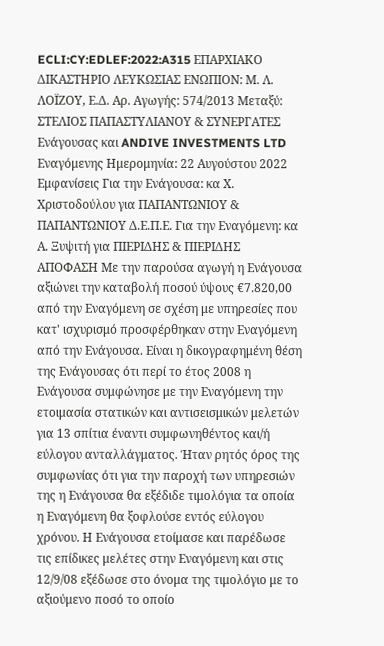ECLI:CY:EDLEF:2022:A315 ΕΠΑΡΧΙΑΚΟ ΔΙΚΑΣΤΗΡΙΟ ΛΕΥΚΩΣΙΑΣ ΕΝΩΠΙΟΝ: Μ. Λ. ΛΟΪΖΟΥ, Ε.Δ. Αρ. Αγωγής: 574/2013 Μεταξύ: ΣΤΕΛΙΟΣ ΠΑΠΑΣΤΥΛΙΑΝΟΥ & ΣΥΝΕΡΓΑΤΕΣ Eνάγουσας και ANDIVE INVESTMENTS LTD Eναγόμενης Ημερομηνία: 22 Αυγούστου 2022 Εμφανίσεις Για την Ενάγουσα: κα Χ. Χριστοδούλου για ΠΑΠΑΝΤΩΝΙΟΥ & ΠΑΠΑΝΤΩΝΙΟΥ Δ.Ε.Π.Ε. Για την Εναγόμενη: κα Α. Ξυψιτή για ΠΙΕΡΙΔΗΣ & ΠΙΕΡΙΔΗΣ ΑΠΟΦΑΣΗ Με την παρούσα αγωγή η Ενάγουσα αξιώνει την καταβολή ποσού ύψους €7.820,00 από την Εναγόμενη σε σχέση με υπηρεσίες που κατ' ισχυρισμό προσφέρθηκαν στην Εναγόμενη από την Ενάγουσα. Είναι η δικογραφημένη θέση της Ενάγουσας ότι περί το έτος 2008 η Ενάγουσα συμφώνησε με την Εναγόμενη την ετοιμασία στατικών και αντισεισμικών μελετών για 13 σπίτια έναντι συμφωνηθέντος και/ή εύλογου ανταλλάγματος. Ήταν ρητός όρος της συμφωνίας ότι για την παροχή των υπηρεσιών της η Ενάγουσα θα εξέδιδε τιμολόγια τα οποία η Εναγόμενη θα ξοφλούσε εντός εύλογου χρόνου. Η Ενάγουσα ετοίμασε και παρέδωσε τις επίδικες μελέτες στην Εναγόμενη και στις 12/9/08 εξέδωσε στο όνομα της τιμολόγιο με το αξιούμενο ποσό το οποίο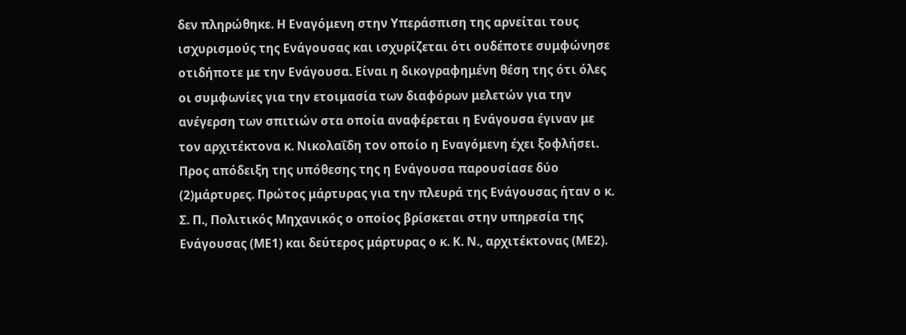δεν πληρώθηκε. Η Εναγόμενη στην Υπεράσπιση της αρνείται τους ισχυρισμούς της Ενάγουσας και ισχυρίζεται ότι ουδέποτε συμφώνησε οτιδήποτε με την Ενάγουσα. Είναι η δικογραφημένη θέση της ότι όλες οι συμφωνίες για την ετοιμασία των διαφόρων μελετών για την ανέγερση των σπιτιών στα οποία αναφέρεται η Ενάγουσα έγιναν με τον αρχιτέκτονα κ. Νικολαΐδη τον οποίο η Εναγόμενη έχει ξοφλήσει. Προς απόδειξη της υπόθεσης της η Ενάγουσα παρουσίασε δύο
(2)μάρτυρες. Πρώτος μάρτυρας για την πλευρά της Ενάγουσας ήταν ο κ. Σ. Π., Πολιτικός Μηχανικός ο οποίος βρίσκεται στην υπηρεσία της Ενάγουσας (ΜΕ1) και δεύτερος μάρτυρας ο κ. Κ. Ν., αρχιτέκτονας (ΜΕ2).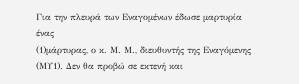Για την πλευρά των Εναγομένων έδωσε μαρτυρία ένας
(1)μάρτυρας, ο κ. Μ. Μ., διευθυντής της Εναγόμενης (ΜΥ1). Δεν θα προβώ σε εκτενή και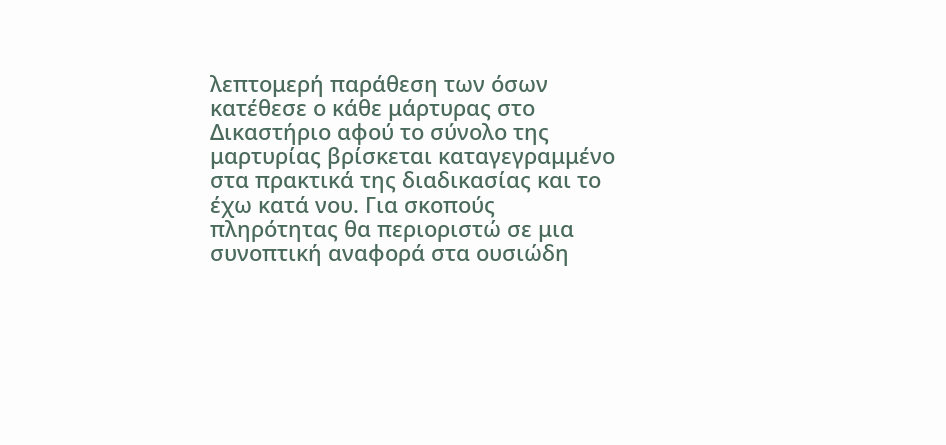λεπτομερή παράθεση των όσων κατέθεσε ο κάθε μάρτυρας στο Δικαστήριο αφού το σύνολο της μαρτυρίας βρίσκεται καταγεγραμμένο στα πρακτικά της διαδικασίας και το έχω κατά νου. Για σκοπούς πληρότητας θα περιοριστώ σε μια συνοπτική αναφορά στα ουσιώδη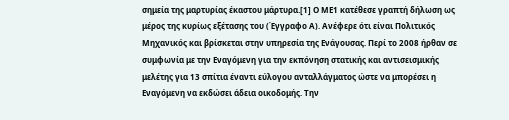σημεία της μαρτυρίας έκαστου μάρτυρα.[1] Ο ΜΕ1 κατέθεσε γραπτή δήλωση ως μέρος της κυρίως εξέτασης του (Έγγραφο Α). Ανέφερε ότι είναι Πολιτικός Μηχανικός και βρίσκεται στην υπηρεσία της Ενάγουσας. Περί το 2008 ήρθαν σε συμφωνία με την Εναγόμενη για την εκπόνηση στατικής και αντισεισμικής μελέτης για 13 σπίτια έναντι εύλογου ανταλλάγματος ώστε να μπορέσει η Εναγόμενη να εκδώσει άδεια οικοδομής. Την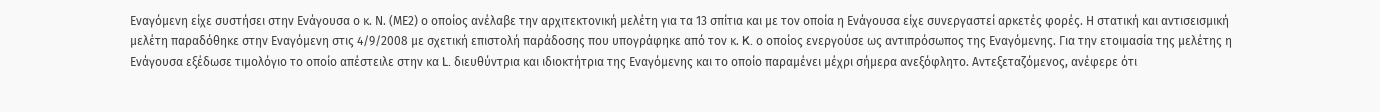Εναγόμενη είχε συστήσει στην Ενάγουσα ο κ. Ν. (ΜΕ2) ο οποίος ανέλαβε την αρχιτεκτονική μελέτη για τα 13 σπίτια και με τον οποία η Ενάγουσα είχε συνεργαστεί αρκετές φορές. Η στατική και αντισεισμική μελέτη παραδόθηκε στην Εναγόμενη στις 4/9/2008 με σχετική επιστολή παράδοσης που υπογράφηκε από τον κ. K. ο οποίος ενεργούσε ως αντιπρόσωπος της Εναγόμενης. Για την ετοιμασία της μελέτης η Ενάγουσα εξέδωσε τιμολόγιο το οποίο απέστειλε στην κα L. διευθύντρια και ιδιοκτήτρια της Εναγόμενης και το οποίο παραμένει μέχρι σήμερα ανεξόφλητο. Αντεξεταζόμενος, ανέφερε ότι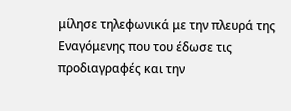μίλησε τηλεφωνικά με την πλευρά της Εναγόμενης που του έδωσε τις προδιαγραφές και την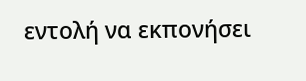εντολή να εκπονήσει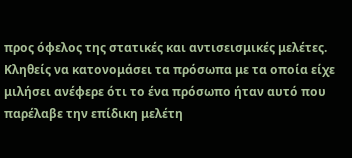προς όφελος της στατικές και αντισεισμικές μελέτες. Κληθείς να κατονομάσει τα πρόσωπα με τα οποία είχε μιλήσει ανέφερε ότι το ένα πρόσωπο ήταν αυτό που παρέλαβε την επίδικη μελέτη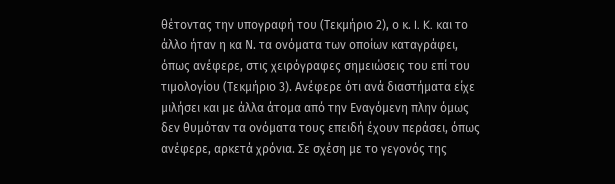θέτοντας την υπογραφή του (Τεκμήριο 2), ο κ. I. K. και το άλλο ήταν η κα Ν. τα ονόματα των οποίων καταγράφει, όπως ανέφερε, στις χειρόγραφες σημειώσεις του επί του τιμολογίου (Τεκμήριο 3). Ανέφερε ότι ανά διαστήματα είχε μιλήσει και με άλλα άτομα από την Εναγόμενη πλην όμως δεν θυμόταν τα ονόματα τους επειδή έχουν περάσει, όπως ανέφερε, αρκετά χρόνια. Σε σχέση με το γεγονός της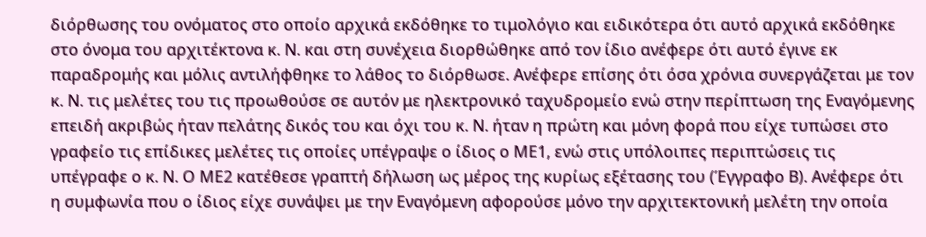διόρθωσης του ονόματος στο οποίο αρχικά εκδόθηκε το τιμολόγιο και ειδικότερα ότι αυτό αρχικά εκδόθηκε στο όνομα του αρχιτέκτονα κ. Ν. και στη συνέχεια διορθώθηκε από τον ίδιο ανέφερε ότι αυτό έγινε εκ παραδρομής και μόλις αντιλήφθηκε το λάθος το διόρθωσε. Ανέφερε επίσης ότι όσα χρόνια συνεργάζεται με τον κ. Ν. τις μελέτες του τις προωθούσε σε αυτόν με ηλεκτρονικό ταχυδρομείο ενώ στην περίπτωση της Εναγόμενης επειδή ακριβώς ήταν πελάτης δικός του και όχι του κ. Ν. ήταν η πρώτη και μόνη φορά που είχε τυπώσει στο γραφείο τις επίδικες μελέτες τις οποίες υπέγραψε ο ίδιος ο ΜΕ1, ενώ στις υπόλοιπες περιπτώσεις τις υπέγραφε ο κ. Ν. Ο ΜΕ2 κατέθεσε γραπτή δήλωση ως μέρος της κυρίως εξέτασης του (Έγγραφο Β). Ανέφερε ότι η συμφωνία που ο ίδιος είχε συνάψει με την Εναγόμενη αφορούσε μόνο την αρχιτεκτονική μελέτη την οποία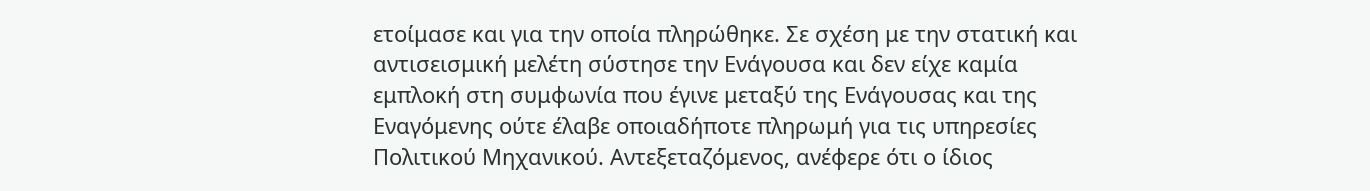ετοίμασε και για την οποία πληρώθηκε. Σε σχέση με την στατική και αντισεισμική μελέτη σύστησε την Ενάγουσα και δεν είχε καμία εμπλοκή στη συμφωνία που έγινε μεταξύ της Ενάγουσας και της Εναγόμενης ούτε έλαβε οποιαδήποτε πληρωμή για τις υπηρεσίες Πολιτικού Μηχανικού. Αντεξεταζόμενος, ανέφερε ότι ο ίδιος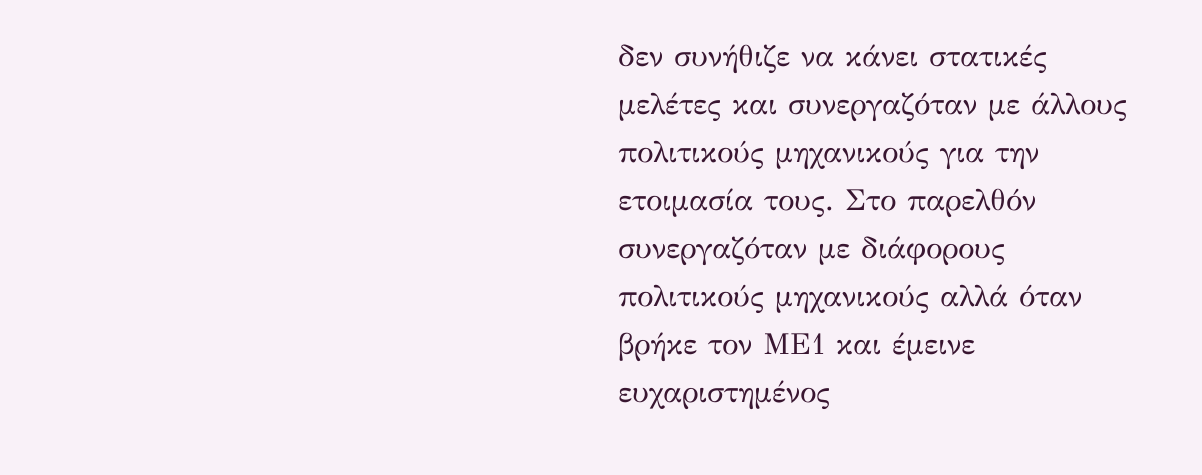δεν συνήθιζε να κάνει στατικές μελέτες και συνεργαζόταν με άλλους πολιτικούς μηχανικούς για την ετοιμασία τους. Στο παρελθόν συνεργαζόταν με διάφορους πολιτικούς μηχανικούς αλλά όταν βρήκε τον ΜΕ1 και έμεινε ευχαριστημένος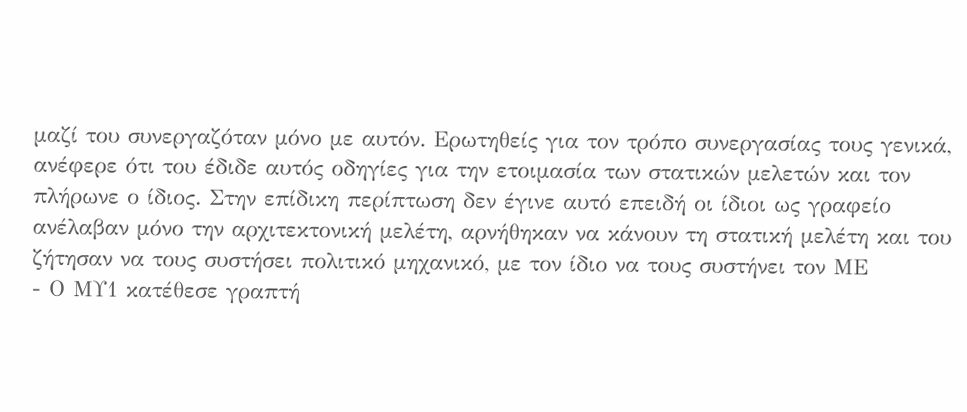μαζί του συνεργαζόταν μόνο με αυτόν. Ερωτηθείς για τον τρόπο συνεργασίας τους γενικά, ανέφερε ότι του έδιδε αυτός οδηγίες για την ετοιμασία των στατικών μελετών και τον πλήρωνε ο ίδιος. Στην επίδικη περίπτωση δεν έγινε αυτό επειδή οι ίδιοι ως γραφείο ανέλαβαν μόνο την αρχιτεκτονική μελέτη, αρνήθηκαν να κάνουν τη στατική μελέτη και του ζήτησαν να τους συστήσει πολιτικό μηχανικό, με τον ίδιο να τους συστήνει τον ΜΕ
- Ο ΜΥ1 κατέθεσε γραπτή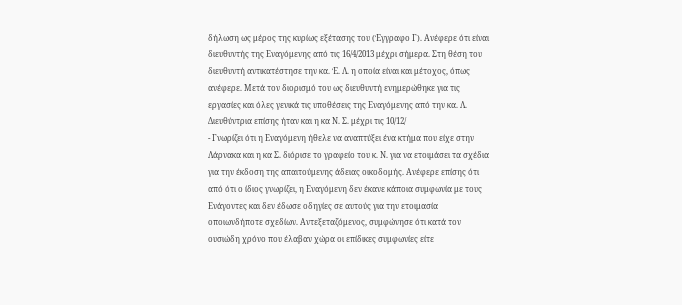δήλωση ως μέρος της κυρίως εξέτασης του (Έγγραφο Γ). Ανέφερε ότι είναι διευθυντής της Εναγόμενης από τις 16/4/2013 μέχρι σήμερα. Στη θέση του διευθυντή αντικατέστησε την κα. Έ. Λ. η οποία είναι και μέτοχος, όπως ανέφερε. Μετά τον διορισμό του ως διευθυντή ενημερώθηκε για τις εργασίες και όλες γενικά τις υποθέσεις της Εναγόμενης από την κα. Λ. Διευθύντρια επίσης ήταν και η κα Ν. Σ. μέχρι τις 10/12/
- Γνωρίζει ότι η Εναγόμενη ήθελε να αναπτύξει ένα κτήμα που είχε στην Λάρνακα και η κα Σ. διόρισε το γραφείο του κ. Ν. για να ετοιμάσει τα σχέδια για την έκδοση της απαιτούμενης άδειας οικοδομής. Ανέφερε επίσης ότι από ότι ο ίδιος γνωρίζει, η Εναγόμενη δεν έκανε κάποια συμφωνία με τους Ενάγοντες και δεν έδωσε οδηγίες σε αυτούς για την ετοιμασία οποιωνδήποτε σχεδίων. Αντεξεταζόμενος, συμφώνησε ότι κατά τον ουσιώδη χρόνο που έλαβαν χώρα οι επίδικες συμφωνίες είτε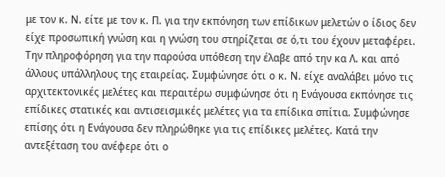με τον κ. Ν. είτε με τον κ. Π. για την εκπόνηση των επίδικων μελετών ο ίδιος δεν είχε προσωπική γνώση και η γνώση του στηρίζεται σε ό,τι του έχουν μεταφέρει. Την πληροφόρηση για την παρούσα υπόθεση την έλαβε από την κα Λ. και από άλλους υπάλληλους της εταιρείας. Συμφώνησε ότι ο κ. Ν. είχε αναλάβει μόνο τις αρχιτεκτονικές μελέτες και περαιτέρω συμφώνησε ότι η Ενάγουσα εκπόνησε τις επίδικες στατικές και αντισεισμικές μελέτες για τα επίδικα σπίτια. Συμφώνησε επίσης ότι η Ενάγουσα δεν πληρώθηκε για τις επίδικες μελέτες. Κατά την αντεξέταση του ανέφερε ότι ο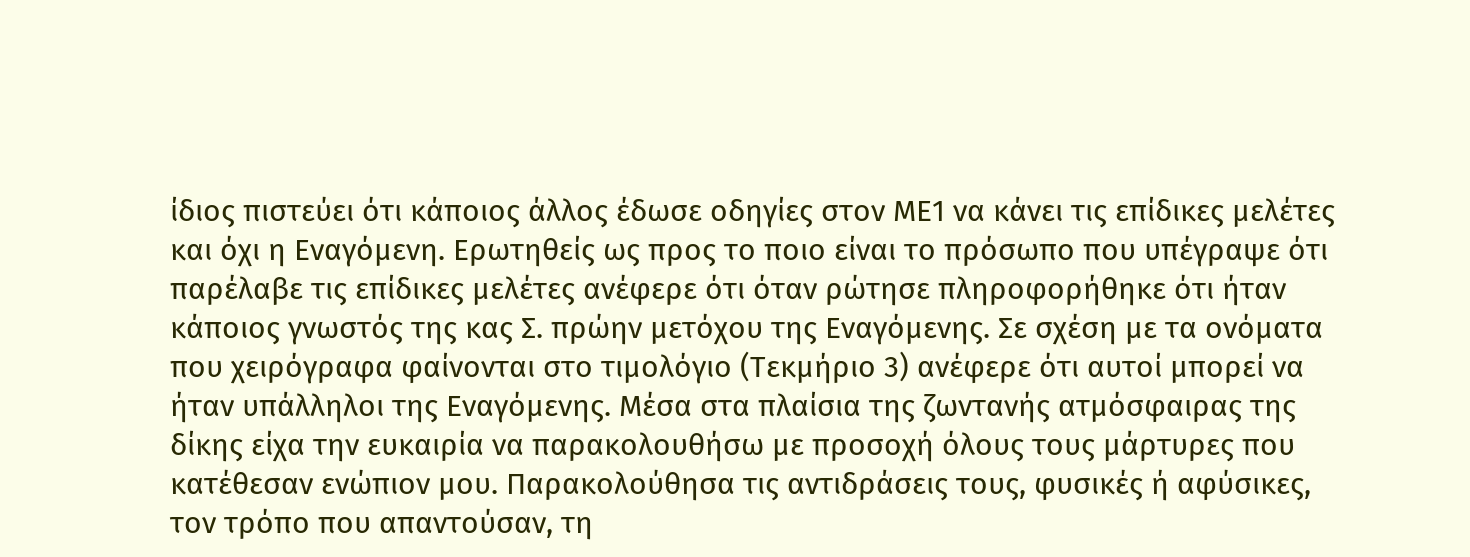ίδιος πιστεύει ότι κάποιος άλλος έδωσε οδηγίες στον ΜΕ1 να κάνει τις επίδικες μελέτες και όχι η Εναγόμενη. Ερωτηθείς ως προς το ποιο είναι το πρόσωπο που υπέγραψε ότι παρέλαβε τις επίδικες μελέτες ανέφερε ότι όταν ρώτησε πληροφορήθηκε ότι ήταν κάποιος γνωστός της κας Σ. πρώην μετόχου της Εναγόμενης. Σε σχέση με τα ονόματα που χειρόγραφα φαίνονται στο τιμολόγιο (Τεκμήριο 3) ανέφερε ότι αυτοί μπορεί να ήταν υπάλληλοι της Εναγόμενης. Μέσα στα πλαίσια της ζωντανής ατμόσφαιρας της δίκης είχα την ευκαιρία να παρακολουθήσω με προσοχή όλους τους μάρτυρες που κατέθεσαν ενώπιον μου. Παρακολούθησα τις αντιδράσεις τους, φυσικές ή αφύσικες, τον τρόπο που απαντούσαν, τη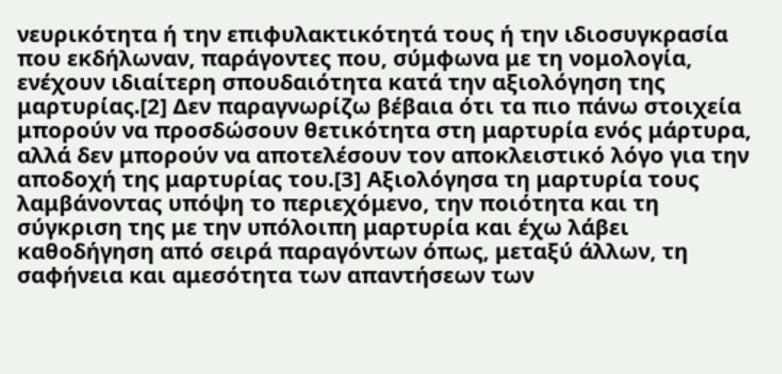νευρικότητα ή την επιφυλακτικότητά τους ή την ιδιοσυγκρασία που εκδήλωναν, παράγοντες που, σύμφωνα με τη νομολογία, ενέχουν ιδιαίτερη σπουδαιότητα κατά την αξιολόγηση της μαρτυρίας.[2] Δεν παραγνωρίζω βέβαια ότι τα πιο πάνω στοιχεία μπορούν να προσδώσουν θετικότητα στη μαρτυρία ενός μάρτυρα, αλλά δεν μπορούν να αποτελέσουν τον αποκλειστικό λόγο για την αποδοχή της μαρτυρίας του.[3] Αξιολόγησα τη μαρτυρία τους λαμβάνοντας υπόψη το περιεχόμενο, την ποιότητα και τη σύγκριση της με την υπόλοιπη μαρτυρία και έχω λάβει καθοδήγηση από σειρά παραγόντων όπως, μεταξύ άλλων, τη σαφήνεια και αμεσότητα των απαντήσεων των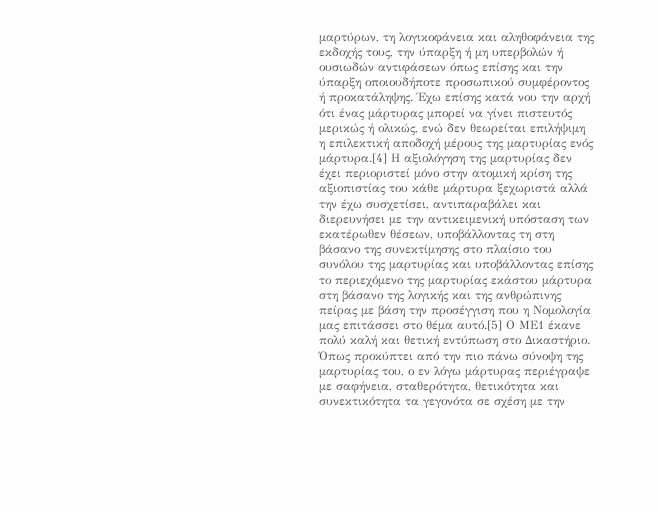μαρτύρων, τη λογικοφάνεια και αληθοφάνεια της εκδοχής τους, την ύπαρξη ή μη υπερβολών ή ουσιωδών αντιφάσεων όπως επίσης και την ύπαρξη οποιουδήποτε προσωπικού συμφέροντος ή προκατάληψης. Έχω επίσης κατά νου την αρχή ότι ένας μάρτυρας μπορεί να γίνει πιστευτός μερικώς ή ολικώς, ενώ δεν θεωρείται επιλήψιμη η επιλεκτική αποδοχή μέρους της μαρτυρίας ενός μάρτυρα.[4] Η αξιολόγηση της μαρτυρίας δεν έχει περιοριστεί μόνο στην ατομική κρίση της αξιοπιστίας του κάθε μάρτυρα ξεχωριστά αλλά την έχω συσχετίσει, αντιπαραβάλει και διερευνήσει με την αντικειμενική υπόσταση των εκατέρωθεν θέσεων, υποβάλλοντας τη στη βάσανο της συνεκτίμησης στο πλαίσιο του συνόλου της μαρτυρίας και υποβάλλοντας επίσης το περιεχόμενο της μαρτυρίας εκάστου μάρτυρα στη βάσανο της λογικής και της ανθρώπινης πείρας με βάση την προσέγγιση που η Νομολογία μας επιτάσσει στο θέμα αυτό.[5] Ο ΜΕ1 έκανε πολύ καλή και θετική εντύπωση στο Δικαστήριο. Όπως προκύπτει από την πιο πάνω σύνοψη της μαρτυρίας του, ο εν λόγω μάρτυρας περιέγραψε με σαφήνεια, σταθερότητα, θετικότητα και συνεκτικότητα τα γεγονότα σε σχέση με την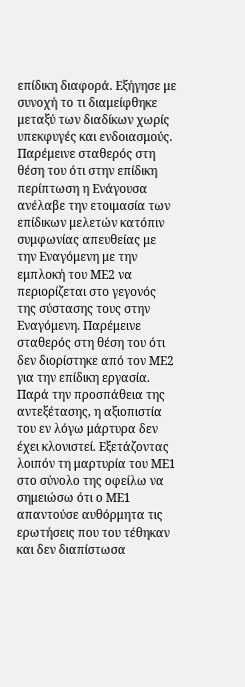επίδικη διαφορά. Εξήγησε με συνοχή το τι διαμείφθηκε μεταξύ των διαδίκων χωρίς υπεκφυγές και ενδοιασμούς. Παρέμεινε σταθερός στη θέση του ότι στην επίδικη περίπτωση η Ενάγουσα ανέλαβε την ετοιμασία των επίδικων μελετών κατόπιν συμφωνίας απευθείας με την Εναγόμενη με την εμπλοκή του ΜΕ2 να περιορίζεται στο γεγονός της σύστασης τους στην Εναγόμενη. Παρέμεινε σταθερός στη θέση του ότι δεν διορίστηκε από τον ΜΕ2 για την επίδικη εργασία. Παρά την προσπάθεια της αντεξέτασης, η αξιοπιστία του εν λόγω μάρτυρα δεν έχει κλονιστεί. Εξετάζοντας λοιπόν τη μαρτυρία του ΜΕ1 στο σύνολο της οφείλω να σημειώσω ότι ο ΜΕ1 απαντούσε αυθόρμητα τις ερωτήσεις που του τέθηκαν και δεν διαπίστωσα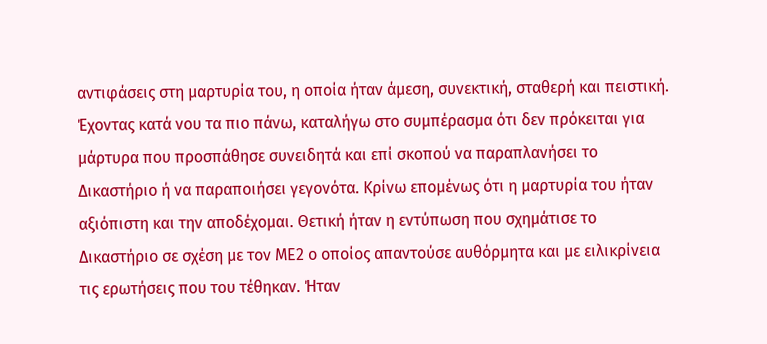αντιφάσεις στη μαρτυρία του, η οποία ήταν άμεση, συνεκτική, σταθερή και πειστική. Έχοντας κατά νου τα πιο πάνω, καταλήγω στο συμπέρασμα ότι δεν πρόκειται για μάρτυρα που προσπάθησε συνειδητά και επί σκοπού να παραπλανήσει το Δικαστήριο ή να παραποιήσει γεγονότα. Κρίνω επομένως ότι η μαρτυρία του ήταν αξιόπιστη και την αποδέχομαι. Θετική ήταν η εντύπωση που σχημάτισε το Δικαστήριο σε σχέση με τον ΜΕ2 ο οποίος απαντούσε αυθόρμητα και με ειλικρίνεια τις ερωτήσεις που του τέθηκαν. Ήταν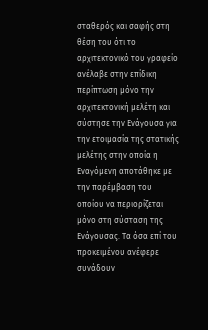σταθερός και σαφής στη θέση του ότι το αρχιτεκτονικό του γραφείο ανέλαβε στην επίδικη περίπτωση μόνο την αρχιτεκτονική μελέτη και σύστησε την Ενάγουσα για την ετοιμασία της στατικής μελέτης στην οποία η Εναγόμενη αποτάθηκε με την παρέμβαση του οποίου να περιορίζεται μόνο στη σύσταση της Ενάγουσας. Τα όσα επί του προκειμένου ανέφερε συνάδουν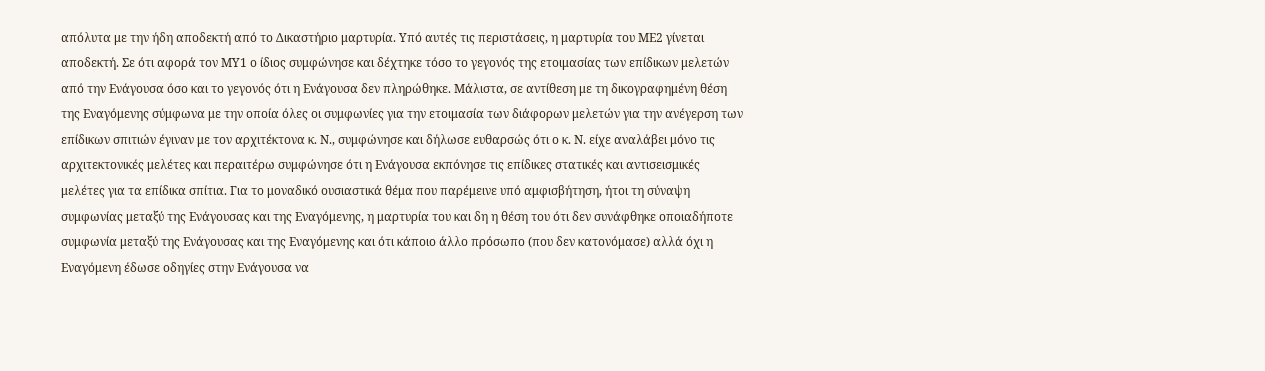απόλυτα με την ήδη αποδεκτή από το Δικαστήριο μαρτυρία. Υπό αυτές τις περιστάσεις, η μαρτυρία του ΜΕ2 γίνεται αποδεκτή. Σε ότι αφορά τον ΜΥ1 ο ίδιος συμφώνησε και δέχτηκε τόσο το γεγονός της ετοιμασίας των επίδικων μελετών από την Ενάγουσα όσο και το γεγονός ότι η Ενάγουσα δεν πληρώθηκε. Μάλιστα, σε αντίθεση με τη δικογραφημένη θέση της Εναγόμενης σύμφωνα με την οποία όλες οι συμφωνίες για την ετοιμασία των διάφορων μελετών για την ανέγερση των επίδικων σπιτιών έγιναν με τον αρχιτέκτονα κ. Ν., συμφώνησε και δήλωσε ευθαρσώς ότι ο κ. Ν. είχε αναλάβει μόνο τις αρχιτεκτονικές μελέτες και περαιτέρω συμφώνησε ότι η Ενάγουσα εκπόνησε τις επίδικες στατικές και αντισεισμικές μελέτες για τα επίδικα σπίτια. Για το μοναδικό ουσιαστικά θέμα που παρέμεινε υπό αμφισβήτηση, ήτοι τη σύναψη συμφωνίας μεταξύ της Ενάγουσας και της Εναγόμενης, η μαρτυρία του και δη η θέση του ότι δεν συνάφθηκε οποιαδήποτε συμφωνία μεταξύ της Ενάγουσας και της Εναγόμενης και ότι κάποιο άλλο πρόσωπο (που δεν κατονόμασε) αλλά όχι η Εναγόμενη έδωσε οδηγίες στην Ενάγουσα να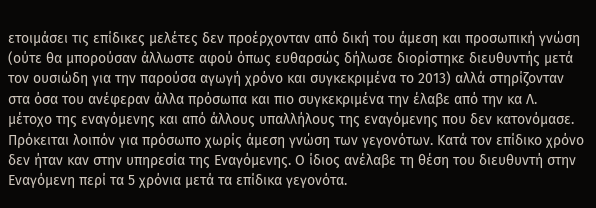ετοιμάσει τις επίδικες μελέτες δεν προέρχονταν από δική του άμεση και προσωπική γνώση (ούτε θα μπορούσαν άλλωστε αφού όπως ευθαρσώς δήλωσε διορίστηκε διευθυντής μετά τον ουσιώδη για την παρούσα αγωγή χρόνο και συγκεκριμένα το 2013) αλλά στηρίζονταν στα όσα του ανέφεραν άλλα πρόσωπα και πιο συγκεκριμένα την έλαβε από την κα Λ. μέτοχο της εναγόμενης και από άλλους υπαλλήλους της εναγόμενης που δεν κατονόμασε. Πρόκειται λοιπόν για πρόσωπο χωρίς άμεση γνώση των γεγονότων. Κατά τον επίδικο χρόνο δεν ήταν καν στην υπηρεσία της Εναγόμενης. Ο ίδιος ανέλαβε τη θέση του διευθυντή στην Εναγόμενη περί τα 5 χρόνια μετά τα επίδικα γεγονότα.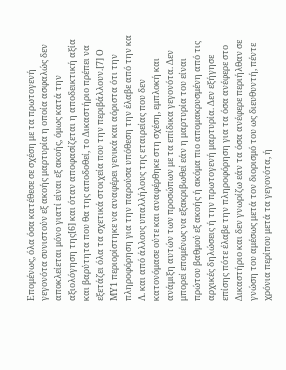Επομένως, όλα όσα κατέθεσε σε σχέση με τα πρωτογενή γεγονότα συνιστούν εξ ακοής μαρτυρία η οποία ασφαλώς δεν αποκλείεται μόνο γιατί είναι εξ ακοής, όμως κατά την αξιολόγηση της[6] και όταν αποφασίζεται η αποδεικτική αξία και βαρύτητα που θα της αποδοθεί, το Δικαστήριο πρέπει να εξετάζει όλα τα σχετικά στοιχεία που την περιβάλλουν.[7] Ο ΜΥ1 περιορίστηκε να αναφέρει γενικά και αόριστα ότι την πληροφόρηση για την παρούσα υπόθεση την έλαβε από την κα Λ. και από άλλους υπαλλήλους της εταιρείας που δεν κατονόμασε ούτε και αναφέρθηκε στη σχέση, εμπλοκή και ανάμιξη αυτών των προσώπων με τα επίδικα γεγονότα. Δεν μπορεί επομένως να εξακριβωθεί εάν η μαρτυρία του είναι πρώτου βαθμού εξ ακοής ή ακόμα πιο απομακρυσμένη από τις αρχικές δηλώσεις ή την πρωτογενή μαρτυρία. Δεν εξήγησε επίσης πότε έλαβε την πληροφόρηση για τα όσα ανέφερε στο Δικαστήριο και δεν γνωρίζω εάν τα όσα ανέφερε περιήλθαν σε γνώση του αμέσως μετά τον διορισμό του ως διευθυντή, πέντε χρόνια περίπου μετά τα γεγονότα, ή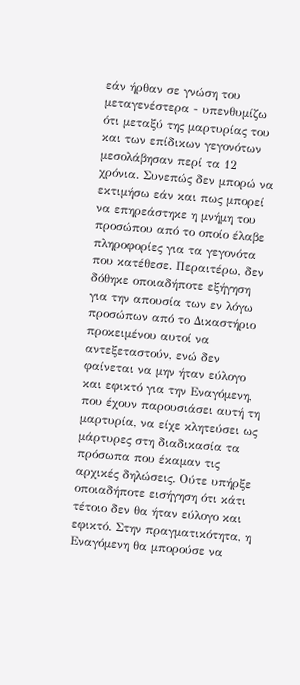εάν ήρθαν σε γνώση του μεταγενέστερα - υπενθυμίζω ότι μεταξύ της μαρτυρίας του και των επίδικων γεγονότων μεσολάβησαν περί τα 12 χρόνια. Συνεπώς δεν μπορώ να εκτιμήσω εάν και πως μπορεί να επηρεάστηκε η μνήμη του προσώπου από το οποίο έλαβε πληροφορίες για τα γεγονότα που κατέθεσε. Περαιτέρω, δεν δόθηκε οποιαδήποτε εξήγηση για την απουσία των εν λόγω προσώπων από το Δικαστήριο προκειμένου αυτοί να αντεξεταστούν, ενώ δεν φαίνεται να μην ήταν εύλογο και εφικτό για την Εναγόμενη, που έχουν παρουσιάσει αυτή τη μαρτυρία, να είχε κλητεύσει ως μάρτυρες στη διαδικασία τα πρόσωπα που έκαμαν τις αρχικές δηλώσεις. Ούτε υπήρξε οποιαδήποτε εισήγηση ότι κάτι τέτοιο δεν θα ήταν εύλογο και εφικτό. Στην πραγματικότητα, η Εναγόμενη θα μπορούσε να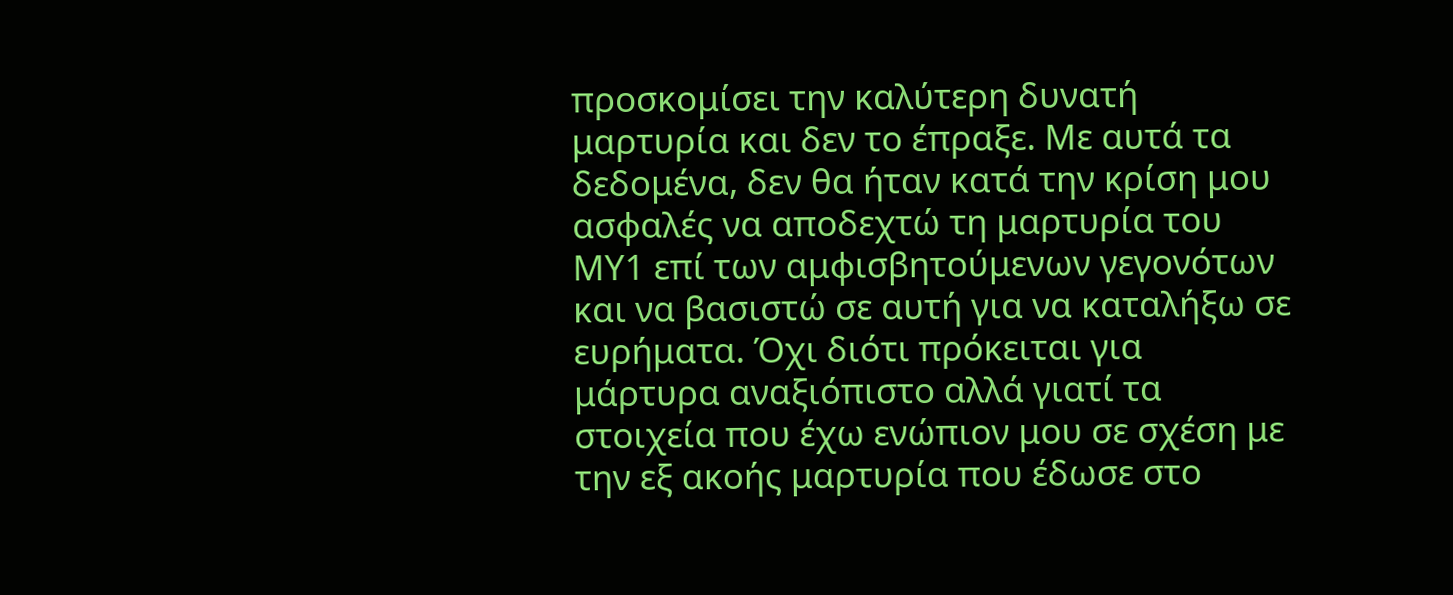προσκομίσει την καλύτερη δυνατή μαρτυρία και δεν το έπραξε. Με αυτά τα δεδομένα, δεν θα ήταν κατά την κρίση μου ασφαλές να αποδεχτώ τη μαρτυρία του ΜΥ1 επί των αμφισβητούμενων γεγονότων και να βασιστώ σε αυτή για να καταλήξω σε ευρήματα. Όχι διότι πρόκειται για μάρτυρα αναξιόπιστο αλλά γιατί τα στοιχεία που έχω ενώπιον μου σε σχέση με την εξ ακοής μαρτυρία που έδωσε στο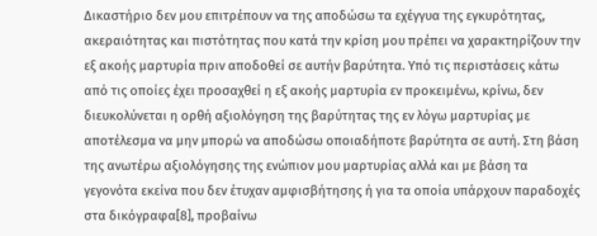Δικαστήριο δεν μου επιτρέπουν να της αποδώσω τα εχέγγυα της εγκυρότητας, ακεραιότητας και πιστότητας που κατά την κρίση μου πρέπει να χαρακτηρίζουν την εξ ακοής μαρτυρία πριν αποδοθεί σε αυτήν βαρύτητα. Υπό τις περιστάσεις κάτω από τις οποίες έχει προσαχθεί η εξ ακοής μαρτυρία εν προκειμένω, κρίνω, δεν διευκολύνεται η ορθή αξιολόγηση της βαρύτητας της εν λόγω μαρτυρίας με αποτέλεσμα να μην μπορώ να αποδώσω οποιαδήποτε βαρύτητα σε αυτή. Στη βάση της ανωτέρω αξιολόγησης της ενώπιον μου μαρτυρίας αλλά και με βάση τα γεγονότα εκείνα που δεν έτυχαν αμφισβήτησης ή για τα οποία υπάρχουν παραδοχές στα δικόγραφα[8], προβαίνω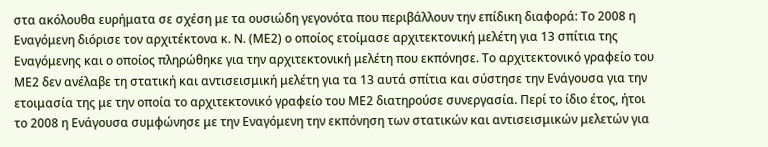στα ακόλουθα ευρήματα σε σχέση με τα ουσιώδη γεγονότα που περιβάλλουν την επίδικη διαφορά: Το 2008 η Εναγόμενη διόρισε τον αρχιτέκτονα κ. Ν. (ΜΕ2) ο οποίος ετοίμασε αρχιτεκτονική μελέτη για 13 σπίτια της Εναγόμενης και ο οποίος πληρώθηκε για την αρχιτεκτονική μελέτη που εκπόνησε. Το αρχιτεκτονικό γραφείο του ΜΕ2 δεν ανέλαβε τη στατική και αντισεισμική μελέτη για τα 13 αυτά σπίτια και σύστησε την Ενάγουσα για την ετοιμασία της με την οποία το αρχιτεκτονικό γραφείο του ΜΕ2 διατηρούσε συνεργασία. Περί το ίδιο έτος, ήτοι το 2008 η Ενάγουσα συμφώνησε με την Εναγόμενη την εκπόνηση των στατικών και αντισεισμικών μελετών για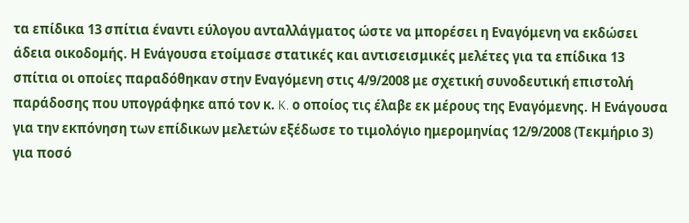τα επίδικα 13 σπίτια έναντι εύλογου ανταλλάγματος ώστε να μπορέσει η Εναγόμενη να εκδώσει άδεια οικοδομής. Η Ενάγουσα ετοίμασε στατικές και αντισεισμικές μελέτες για τα επίδικα 13 σπίτια οι οποίες παραδόθηκαν στην Εναγόμενη στις 4/9/2008 με σχετική συνοδευτική επιστολή παράδοσης που υπογράφηκε από τον κ. K. ο οποίος τις έλαβε εκ μέρους της Εναγόμενης. Η Ενάγουσα για την εκπόνηση των επίδικων μελετών εξέδωσε το τιμολόγιο ημερομηνίας 12/9/2008 (Τεκμήριο 3) για ποσό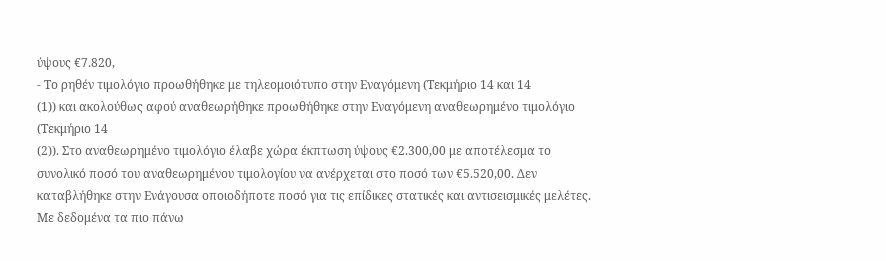ύψους €7.820,
- Το ρηθέν τιμολόγιο προωθήθηκε με τηλεομοιότυπο στην Εναγόμενη (Τεκμήριο 14 και 14
(1)) και ακολούθως αφού αναθεωρήθηκε προωθήθηκε στην Εναγόμενη αναθεωρημένο τιμολόγιο (Τεκμήριο 14
(2)). Στο αναθεωρημένο τιμολόγιο έλαβε χώρα έκπτωση ύψους €2.300,00 με αποτέλεσμα το συνολικό ποσό του αναθεωρημένου τιμολογίου να ανέρχεται στο ποσό των €5.520,00. Δεν καταβλήθηκε στην Ενάγουσα οποιοδήποτε ποσό για τις επίδικες στατικές και αντισεισμικές μελέτες. Με δεδομένα τα πιο πάνω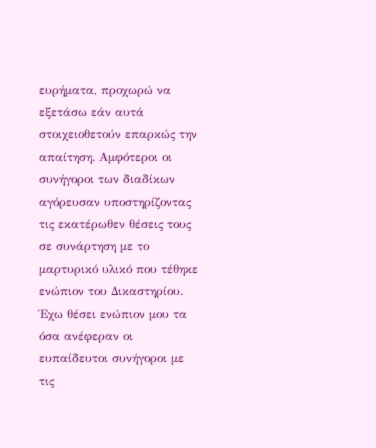ευρήματα, προχωρώ να εξετάσω εάν αυτά στοιχειοθετούν επαρκώς την απαίτηση. Αμφότεροι οι συνήγοροι των διαδίκων αγόρευσαν υποστηρίζοντας τις εκατέρωθεν θέσεις τους σε συνάρτηση με το μαρτυρικό υλικό που τέθηκε ενώπιον του Δικαστηρίου. Έχω θέσει ενώπιον μου τα όσα ανέφεραν οι ευπαίδευτοι συνήγοροι με τις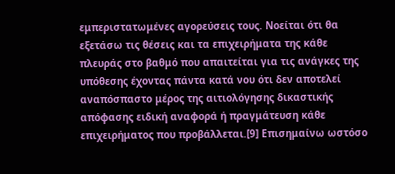εμπεριστατωμένες αγορεύσεις τους. Νοείται ότι θα εξετάσω τις θέσεις και τα επιχειρήματα της κάθε πλευράς στο βαθμό που απαιτείται για τις ανάγκες της υπόθεσης έχοντας πάντα κατά νου ότι δεν αποτελεί αναπόσπαστο μέρος της αιτιολόγησης δικαστικής απόφασης ειδική αναφορά ή πραγμάτευση κάθε επιχειρήματος που προβάλλεται.[9] Επισημαίνω ωστόσο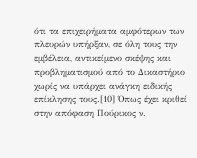ότι τα επιχειρήματα αμφότερων των πλευρών υπήρξαν, σε όλη τους την εμβέλεια, αντικείμενο σκέψης και προβληματισμού από το Δικαστήριο χωρίς να υπάρχει ανάγκη ειδικής επίκλησης τους.[10] Όπως έχει κριθεί στην απόφαση Πούρικος ν.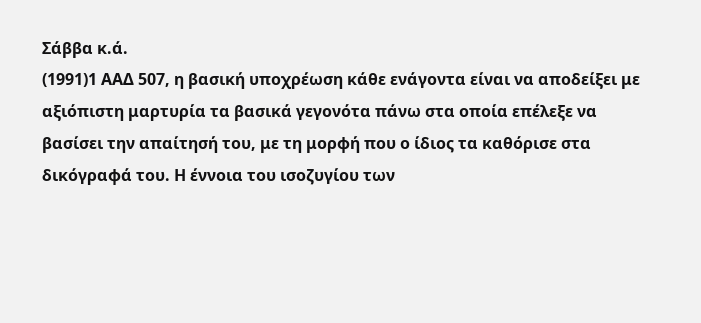Σάββα κ.ά.
(1991)1 ΑΑΔ 507, η βασική υποχρέωση κάθε ενάγοντα είναι να αποδείξει με αξιόπιστη μαρτυρία τα βασικά γεγονότα πάνω στα οποία επέλεξε να βασίσει την απαίτησή του, με τη μορφή που ο ίδιος τα καθόρισε στα δικόγραφά του. Η έννοια του ισοζυγίου των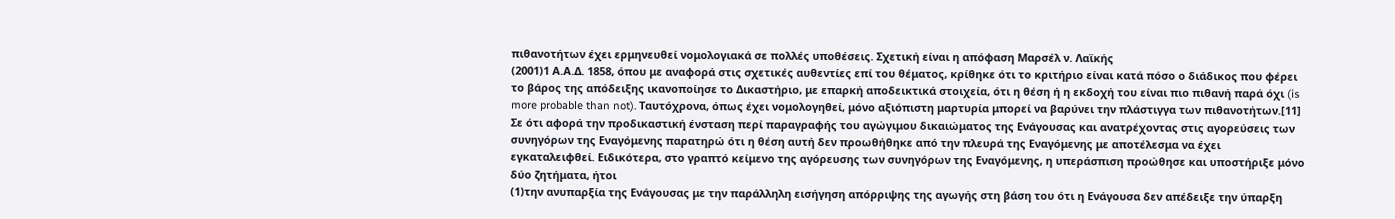πιθανοτήτων έχει ερμηνευθεί νομολογιακά σε πολλές υποθέσεις. Σχετική είναι η απόφαση Μαρσέλ ν. Λαϊκής
(2001)1 Α.Α.Δ. 1858, όπου με αναφορά στις σχετικές αυθεντίες επί του θέματος, κρίθηκε ότι το κριτήριο είναι κατά πόσο ο διάδικος που φέρει το βάρος της απόδειξης ικανοποίησε το Δικαστήριο, με επαρκή αποδεικτικά στοιχεία, ότι η θέση ή η εκδοχή του είναι πιο πιθανή παρά όχι (is more probable than not). Ταυτόχρονα, όπως έχει νομολογηθεί, μόνο αξιόπιστη μαρτυρία μπορεί να βαρύνει την πλάστιγγα των πιθανοτήτων.[11] Σε ότι αφορά την προδικαστική ένσταση περί παραγραφής του αγώγιμου δικαιώματος της Ενάγουσας και ανατρέχοντας στις αγορεύσεις των συνηγόρων της Εναγόμενης παρατηρώ ότι η θέση αυτή δεν προωθήθηκε από την πλευρά της Εναγόμενης με αποτέλεσμα να έχει εγκαταλειφθεί. Ειδικότερα, στο γραπτό κείμενο της αγόρευσης των συνηγόρων της Εναγόμενης, η υπεράσπιση προώθησε και υποστήριξε μόνο δύο ζητήματα, ήτοι
(1)την ανυπαρξία της Ενάγουσας με την παράλληλη εισήγηση απόρριψης της αγωγής στη βάση του ότι η Ενάγουσα δεν απέδειξε την ύπαρξη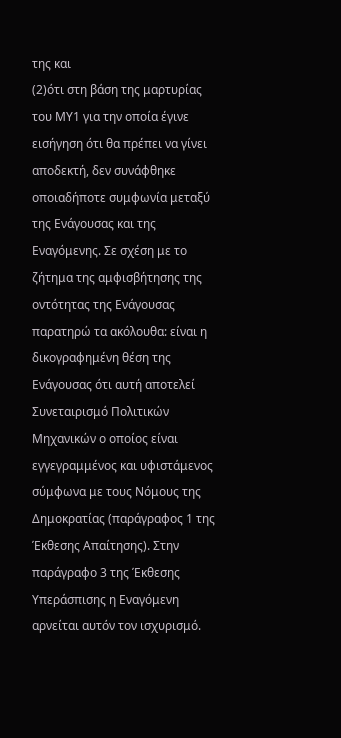της και
(2)ότι στη βάση της μαρτυρίας του ΜΥ1 για την οποία έγινε εισήγηση ότι θα πρέπει να γίνει αποδεκτή, δεν συνάφθηκε οποιαδήποτε συμφωνία μεταξύ της Ενάγουσας και της Εναγόμενης. Σε σχέση με το ζήτημα της αμφισβήτησης της οντότητας της Ενάγουσας παρατηρώ τα ακόλουθα: είναι η δικογραφημένη θέση της Ενάγουσας ότι αυτή αποτελεί Συνεταιρισμό Πολιτικών Μηχανικών ο οποίος είναι εγγεγραμμένος και υφιστάμενος σύμφωνα με τους Νόμους της Δημοκρατίας (παράγραφος 1 της Έκθεσης Απαίτησης). Στην παράγραφο 3 της Έκθεσης Υπεράσπισης η Εναγόμενη αρνείται αυτόν τον ισχυρισμό.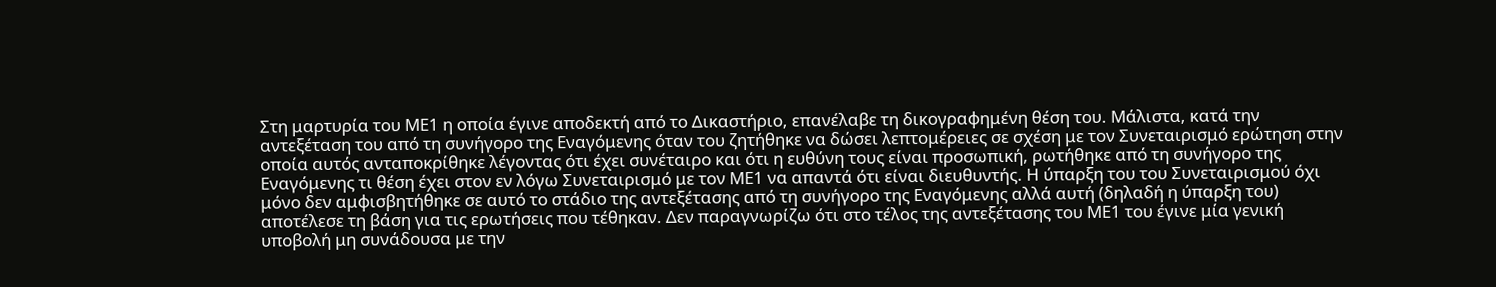Στη μαρτυρία του ΜΕ1 η οποία έγινε αποδεκτή από το Δικαστήριο, επανέλαβε τη δικογραφημένη θέση του. Μάλιστα, κατά την αντεξέταση του από τη συνήγορο της Εναγόμενης όταν του ζητήθηκε να δώσει λεπτομέρειες σε σχέση με τον Συνεταιρισμό ερώτηση στην οποία αυτός ανταποκρίθηκε λέγοντας ότι έχει συνέταιρο και ότι η ευθύνη τους είναι προσωπική, ρωτήθηκε από τη συνήγορο της Εναγόμενης τι θέση έχει στον εν λόγω Συνεταιρισμό με τον ΜΕ1 να απαντά ότι είναι διευθυντής. Η ύπαρξη του του Συνεταιρισμού όχι μόνο δεν αμφισβητήθηκε σε αυτό το στάδιο της αντεξέτασης από τη συνήγορο της Εναγόμενης αλλά αυτή (δηλαδή η ύπαρξη του) αποτέλεσε τη βάση για τις ερωτήσεις που τέθηκαν. Δεν παραγνωρίζω ότι στο τέλος της αντεξέτασης του ΜΕ1 του έγινε μία γενική υποβολή μη συνάδουσα με την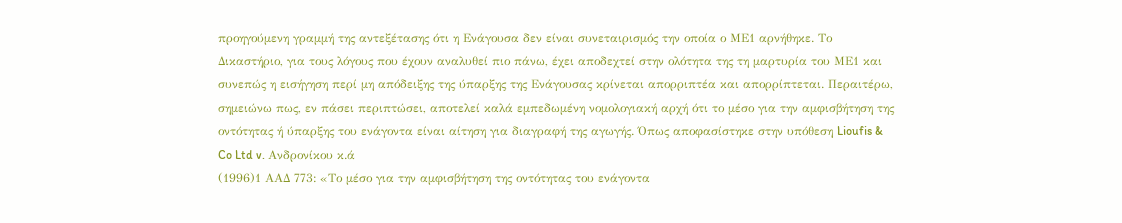προηγούμενη γραμμή της αντεξέτασης ότι η Ενάγουσα δεν είναι συνεταιρισμός την οποία ο ΜΕ1 αρνήθηκε. Το Δικαστήριο, για τους λόγους που έχουν αναλυθεί πιο πάνω, έχει αποδεχτεί στην ολότητα της τη μαρτυρία του ΜΕ1 και συνεπώς η εισήγηση περί μη απόδειξης της ύπαρξης της Ενάγουσας κρίνεται απορριπτέα και απορρίπτεται. Περαιτέρω, σημειώνω πως, εν πάσει περιπτώσει, αποτελεί καλά εμπεδωμένη νομολογιακή αρχή ότι το μέσο για την αμφισβήτηση της οντότητας ή ύπαρξης του ενάγοντα είναι αίτηση για διαγραφή της αγωγής. Όπως αποφασίστηκε στην υπόθεση Lioufis & Co Ltd v. Ανδρονίκου κ.ά
(1996)1 ΑΑΔ 773: «Το μέσο για την αμφισβήτηση της οντότητας του ενάγοντα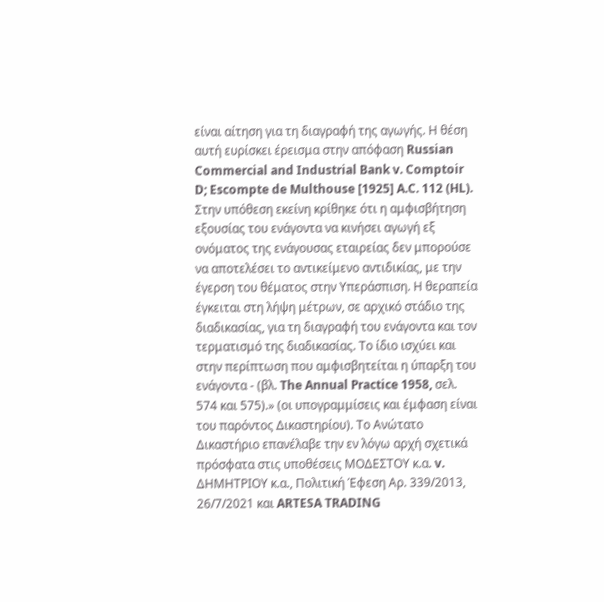είναι αίτηση για τη διαγραφή της αγωγής. Η θέση αυτή ευρίσκει έρεισμα στην απόφαση Russian Commercial and Industrial Bank v. Comptoir D; Escompte de Multhouse [1925] A.C. 112 (HL). Στην υπόθεση εκείνη κρίθηκε ότι η αμφισβήτηση εξουσίας του ενάγοντα να κινήσει αγωγή εξ ονόματος της ενάγουσας εταιρείας δεν μπορούσε να αποτελέσει το αντικείμενο αντιδικίας, με την έγερση του θέματος στην Υπεράσπιση. Η θεραπεία έγκειται στη λήψη μέτρων, σε αρχικό στάδιο της διαδικασίας, για τη διαγραφή του ενάγοντα και τον τερματισμό της διαδικασίας. Το ίδιο ισχύει και στην περίπτωση που αμφισβητείται η ύπαρξη του ενάγοντα - (βλ. The Annual Practice 1958, σελ. 574 και 575).» (οι υπογραμμίσεις και έμφαση είναι του παρόντος Δικαστηρίου). Το Ανώτατο Δικαστήριο επανέλαβε την εν λόγω αρχή σχετικά πρόσφατα στις υποθέσεις ΜΟΔΕΣΤΟΥ κ.α. v. ΔΗΜΗΤΡΙΟΥ κ.α., Πολιτική Έφεση Αρ. 339/2013, 26/7/2021 και ARTESA TRADING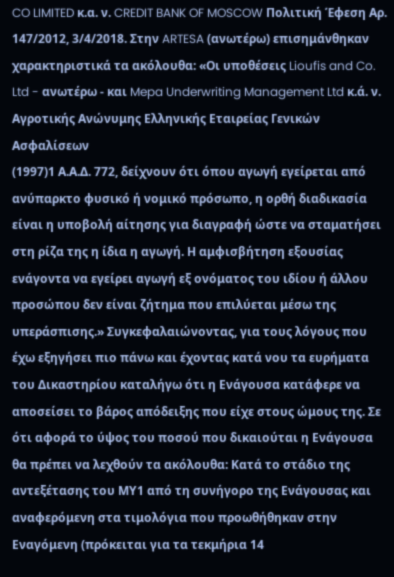CO LIMITED κ.α. ν. CREDIT BANK OF MOSCOW Πολιτική Έφεση Αρ. 147/2012, 3/4/2018. Στην ARTESA (ανωτέρω) επισημάνθηκαν χαρακτηριστικά τα ακόλουθα: «Οι υποθέσεις Lioufis and Co. Ltd - ανωτέρω - και Mepa Underwriting Management Ltd κ.ά. ν. Αγροτικής Ανώνυμης Ελληνικής Εταιρείας Γενικών Ασφαλίσεων
(1997)1 Α.Α.Δ. 772, δείχνουν ότι όπου αγωγή εγείρεται από ανύπαρκτο φυσικό ή νομικό πρόσωπο, η ορθή διαδικασία είναι η υποβολή αίτησης για διαγραφή ώστε να σταματήσει στη ρίζα της η ίδια η αγωγή. Η αμφισβήτηση εξουσίας ενάγοντα να εγείρει αγωγή εξ ονόματος του ιδίου ή άλλου προσώπου δεν είναι ζήτημα που επιλύεται μέσω της υπεράσπισης.» Συγκεφαλαιώνοντας, για τους λόγους που έχω εξηγήσει πιο πάνω και έχοντας κατά νου τα ευρήματα του Δικαστηρίου καταλήγω ότι η Ενάγουσα κατάφερε να αποσείσει το βάρος απόδειξης που είχε στους ώμους της. Σε ότι αφορά το ύψος του ποσού που δικαιούται η Ενάγουσα θα πρέπει να λεχθούν τα ακόλουθα: Κατά το στάδιο της αντεξέτασης του ΜΥ1 από τη συνήγορο της Ενάγουσας και αναφερόμενη στα τιμολόγια που προωθήθηκαν στην Εναγόμενη (πρόκειται για τα τεκμήρια 14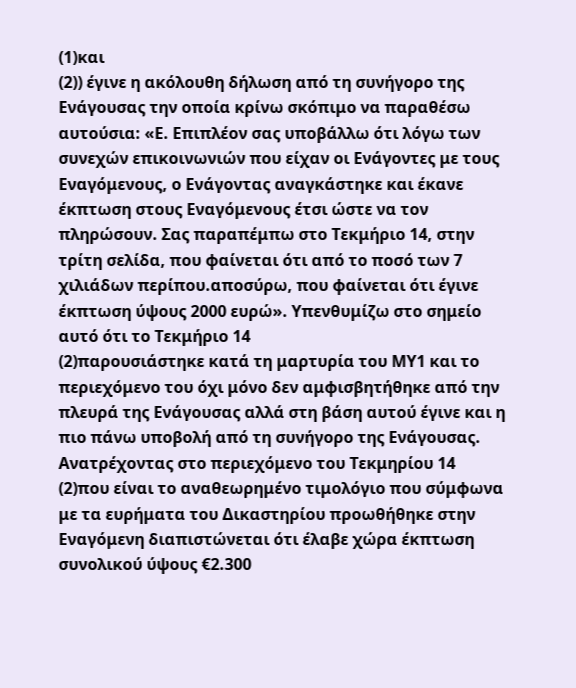(1)και
(2)) έγινε η ακόλουθη δήλωση από τη συνήγορο της Ενάγουσας την οποία κρίνω σκόπιμο να παραθέσω αυτούσια: «Ε. Επιπλέον σας υποβάλλω ότι λόγω των συνεχών επικοινωνιών που είχαν οι Ενάγοντες με τους Εναγόμενους, ο Ενάγοντας αναγκάστηκε και έκανε έκπτωση στους Εναγόμενους έτσι ώστε να τον πληρώσουν. Σας παραπέμπω στο Τεκμήριο 14, στην τρίτη σελίδα, που φαίνεται ότι από το ποσό των 7 χιλιάδων περίπου.αποσύρω, που φαίνεται ότι έγινε έκπτωση ύψους 2000 ευρώ». Υπενθυμίζω στο σημείο αυτό ότι το Τεκμήριο 14
(2)παρουσιάστηκε κατά τη μαρτυρία του ΜΥ1 και το περιεχόμενο του όχι μόνο δεν αμφισβητήθηκε από την πλευρά της Ενάγουσας αλλά στη βάση αυτού έγινε και η πιο πάνω υποβολή από τη συνήγορο της Ενάγουσας. Ανατρέχοντας στο περιεχόμενο του Τεκμηρίου 14
(2)που είναι το αναθεωρημένο τιμολόγιο που σύμφωνα με τα ευρήματα του Δικαστηρίου προωθήθηκε στην Εναγόμενη διαπιστώνεται ότι έλαβε χώρα έκπτωση συνολικού ύψους €2.300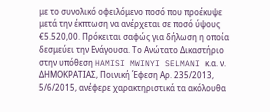με το συνολικό οφειλόμενο ποσό που προέκυψε μετά την έκπτωση να ανέρχεται σε ποσό ύψους €5.520,00. Πρόκειται σαφώς για δήλωση η οποία δεσμεύει την Ενάγουσα. Το Ανώτατο Δικαστήριο στην υπόθεση HAMISI MWINYI SELMANI κ.α. ν. ΔΗΜΟΚΡΑΤΙΑΣ, Ποινική Έφεση Αρ. 235/2013, 5/6/2015, ανέφερε χαρακτηριστικά τα ακόλουθα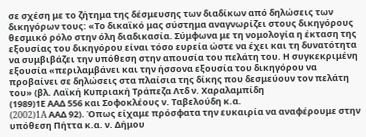σε σχέση με το ζήτημα της δέσμευσης των διαδίκων από δηλώσεις των δικηγόρων τους: «Το δικαϊκό μας σύστημα αναγνωρίζει στους δικηγόρους θεσμικό ρόλο στην όλη διαδικασία. Σύμφωνα με τη νομολογία η έκταση της εξουσίας του δικηγόρου είναι τόσο ευρεία ώστε να έχει και τη δυνατότητα να συμβιβάζει την υπόθεση στην απουσία του πελάτη του. Η συγκεκριμένη εξουσία «περιλαμβάνει και την ήσσονα εξουσία του δικηγόρου να προβαίνει σε δηλώσεις στα πλαίσια της δίκης που δεσμεύουν τον πελάτη του» (βλ. Λαϊκή Κυπριακή Τράπεζα Λτδ ν. Χαραλαμπίδη
(1989)1Ε ΑΑΔ 556 και Σοφοκλέους ν. Ταβελούδη κ.α.
(2002)1A ΑΑΔ 92). Όπως είχαμε πρόσφατα την ευκαιρία να αναφέρουμε στην υπόθεση Πήττα κ.α. ν. Δήμου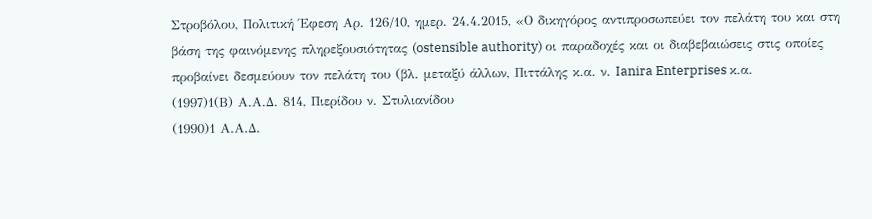Στροβόλου, Πολιτική Έφεση Αρ. 126/10, ημερ. 24.4.2015, «Ο δικηγόρος αντιπροσωπεύει τον πελάτη του και στη βάση της φαινόμενης πληρεξουσιότητας (ostensible authority) οι παραδοχές και οι διαβεβαιώσεις στις οποίες προβαίνει δεσμεύουν τον πελάτη του (βλ. μεταξύ άλλων, Πιττάλης κ.α. ν. Ianira Enterprises κ.α.
(1997)1(Β) Α.Α.Δ. 814, Πιερίδου ν. Στυλιανίδου
(1990)1 Α.Α.Δ.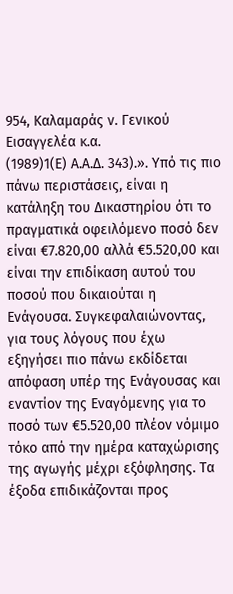954, Καλαμαράς ν. Γενικού Εισαγγελέα κ.α.
(1989)1(Ε) Α.Α.Δ. 343).». Υπό τις πιο πάνω περιστάσεις, είναι η κατάληξη του Δικαστηρίου ότι το πραγματικά οφειλόμενο ποσό δεν είναι €7.820,00 αλλά €5.520,00 και είναι την επιδίκαση αυτού του ποσού που δικαιούται η Ενάγουσα. Συγκεφαλαιώνοντας, για τους λόγους που έχω εξηγήσει πιο πάνω εκδίδεται απόφαση υπέρ της Ενάγουσας και εναντίον της Εναγόμενης για το ποσό των €5.520,00 πλέον νόμιμο τόκο από την ημέρα καταχώρισης της αγωγής μέχρι εξόφλησης. Τα έξοδα επιδικάζονται προς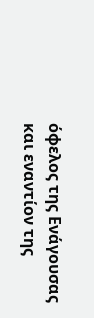όφελος της Ενάγουσας και εναντίον της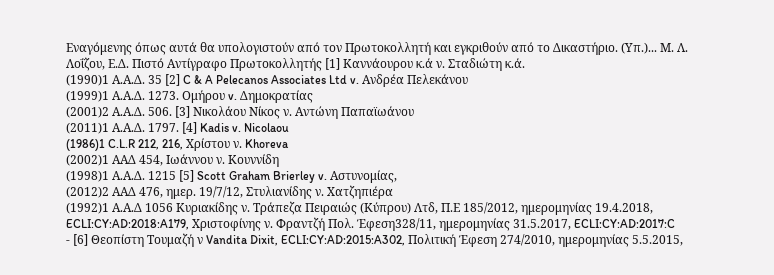Εναγόμενης όπως αυτά θα υπολογιστούν από τον Πρωτοκολλητή και εγκριθούν από το Δικαστήριο. (Υπ.)... Μ. Λ. Λοΐζου, Ε.Δ. Πιστό Αντίγραφο Πρωτοκολλητής [1] Καννάουρου κ.ά ν. Σταδιώτη κ.ά.
(1990)1 Α.Α.Δ. 35 [2] C & A Pelecanos Associates Ltd v. Ανδρέα Πελεκάνου
(1999)1 Α.Α.Δ. 1273. Ομήρου v. Δημοκρατίας
(2001)2 Α.Α.Δ. 506. [3] Νικολάου Νίκος ν. Aντώνη Παπαϊωάνου
(2011)1 Α.Α.Δ. 1797. [4] Kadis v. Nicolaou
(1986)1 C.L.R 212, 216, Χρίστου ν. Khoreva
(2002)1 ΑΑΔ 454, Ιωάννου ν. Κουννίδη
(1998)1 Α.Α.Δ. 1215 [5] Scott Graham Brierley v. Αστυνομίας,
(2012)2 ΑΑΔ 476, ημερ. 19/7/12, Στυλιανίδης ν. Χατζηπιέρα
(1992)1 Α.Α.Δ 1056 Κυριακίδης ν. Τράπεζα Πειραιώς (Κύπρου) Λτδ, Π.Ε 185/2012, ημερομηνίας 19.4.2018, ECLI:CY:AD:2018:A179, Χριστοφίνης ν. Φραντζή Πολ. Έφεση328/11, ημερομηνίας 31.5.2017, ECLI:CY:AD:2017:C
- [6] Θεοπίστη Τουμαζή ν Vandita Dixit, ECLI:CY:AD:2015:A302, Πολιτική Έφεση 274/2010, ημερομηνίας 5.5.2015,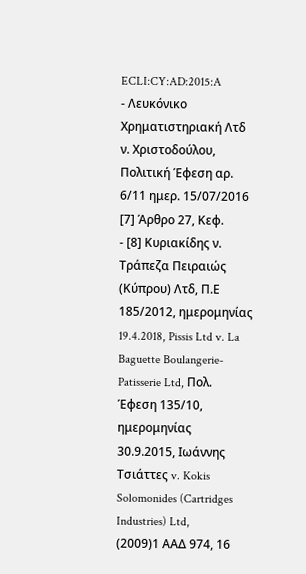ECLI:CY:AD:2015:A
- Λευκόνικο Χρηματιστηριακή Λτδ ν. Χριστοδούλου, Πολιτική Έφεση αρ. 6/11 ημερ. 15/07/2016 [7] Άρθρο 27, Κεφ.
- [8] Κυριακίδης ν. Τράπεζα Πειραιώς (Κύπρου) Λτδ, Π.Ε 185/2012, ημερομηνίας 19.4.2018, Pissis Ltd v. La Baguette Boulangerie- Patisserie Ltd, Πολ. Έφεση 135/10, ημερομηνίας 30.9.2015, Ιωάννης Τσιάττες v. Kokis Solomonides (Cartridges Industries) Ltd,
(2009)1 ΑΑΔ 974, 16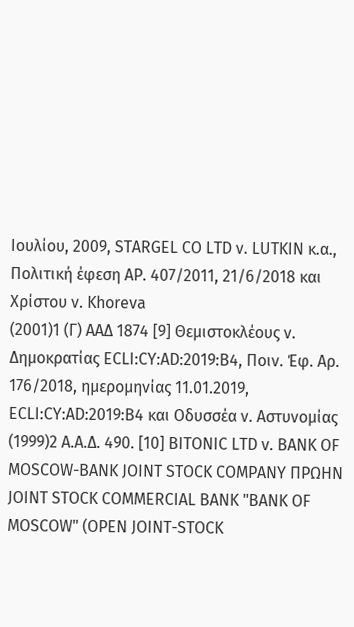Ιουλίου, 2009, STARGEL CO LTD ν. LUTKIN κ.α., Πολιτική έφεση ΑΡ. 407/2011, 21/6/2018 και Χρίστου ν. Khoreva
(2001)1 (Γ) ΑΑΔ 1874 [9] Θεμιστοκλέους ν. Δημοκρατίας ECLI:CY:AD:2019:B4, Ποιν. Έφ. Αρ. 176/2018, ημερομηνίας 11.01.2019, ECLI:CY:AD:2019:B4 και Οδυσσέα ν. Αστυνομίας
(1999)2 Α.Α.Δ. 490. [10] BITONIC LTD v. BΑNK OF MOSCOW-BANK JOINT STOCK COMPANY ΠΡΩΗΝ JOINT STOCK COMMERCIAL BANK "BANK OF MOSCOW" (OPEN JOINT-STOCK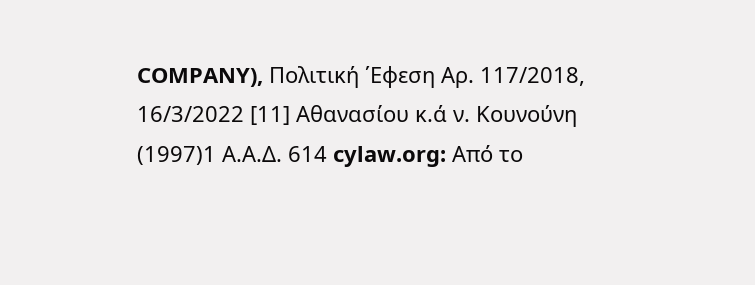COMPANY), Πολιτική ΄Εφεση Αρ. 117/2018, 16/3/2022 [11] Αθανασίου κ.ά ν. Κουνούνη
(1997)1 Α.Α.Δ. 614 cylaw.org: Από το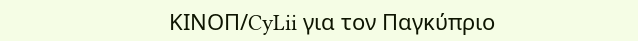ΚΙΝOΠ/CyLii για τον Παγκύπριο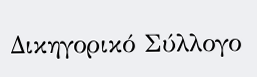Δικηγορικό Σύλλογο